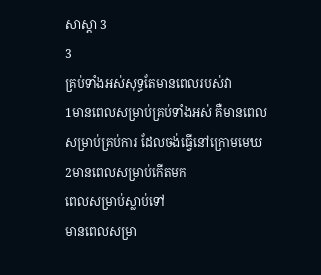សាស្តា 3
3
គ្រប់ទាំងអស់សុទ្ធតែមានពេលរបស់វា
1មានពេលសម្រាប់គ្រប់ទាំងអស់ គឺមានពេលសម្រាប់គ្រប់ការ ដែលចង់ធ្វើនៅក្រោមមេឃ
2មានពេលសម្រាប់កើតមក
ពេលសម្រាប់ស្លាប់ទៅ
មានពេលសម្រា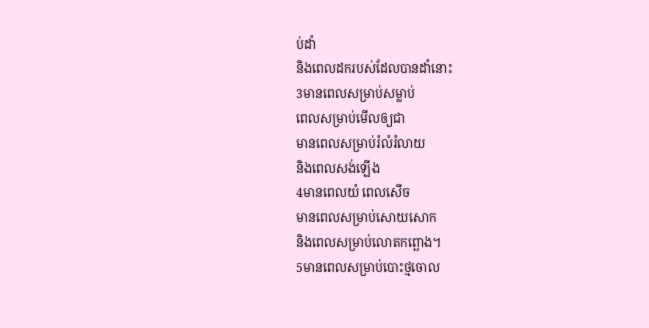ប់ដាំ
និងពេលដករបស់ដែលបានដាំនោះ
3មានពេលសម្រាប់សម្លាប់
ពេលសម្រាប់មើលឲ្យជា
មានពេលសម្រាប់រំលំរំលាយ
និងពេលសង់ឡើង
4មានពេលយំ ពេលសើច
មានពេលសម្រាប់សោយសោក
និងពេលសម្រាប់លោតកព្ឆោង។
5មានពេលសម្រាប់បោះថ្មចោល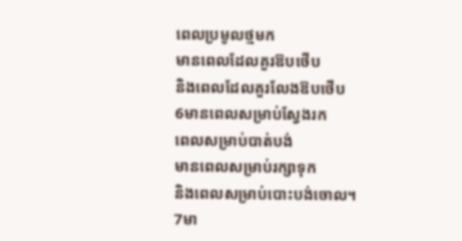ពេលប្រមូលថ្មមក
មានពេលដែលគួរឱបថើប
និងពេលដែលគួរលែងឱបថើប
6មានពេលសម្រាប់ស្វែងរក
ពេលសម្រាប់បាត់បង់
មានពេលសម្រាប់រក្សាទុក
និងពេលសម្រាប់បោះបង់ចោល។
7មា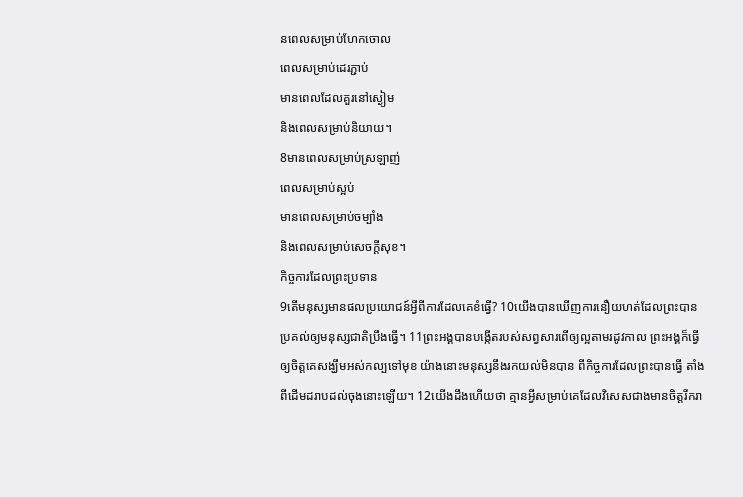នពេលសម្រាប់ហែកចោល
ពេលសម្រាប់ដេរភ្ជាប់
មានពេលដែលគួរនៅស្ងៀម
និងពេលសម្រាប់និយាយ។
8មានពេលសម្រាប់ស្រឡាញ់
ពេលសម្រាប់ស្អប់
មានពេលសម្រាប់ចម្បាំង
និងពេលសម្រាប់សេចក្ដីសុខ។
កិច្ចការដែលព្រះប្រទាន
9តើមនុស្សមានផលប្រយោជន៍អ្វីពីការដែលគេខំធ្វើ? 10យើងបានឃើញការនឿយហត់ដែលព្រះបានប្រគល់ឲ្យមនុស្សជាតិប្រឹងធ្វើ។ 11ព្រះអង្គបានបង្កើតរបស់សព្វសារពើឲ្យល្អតាមរដូវកាល ព្រះអង្គក៏ធ្វើឲ្យចិត្តគេសង្ឃឹមអស់កល្បទៅមុខ យ៉ាងនោះមនុស្សនឹងរកយល់មិនបាន ពីកិច្ចការដែលព្រះបានធ្វើ តាំងពីដើមដរាបដល់ចុងនោះឡើយ។ 12យើងដឹងហើយថា គ្មានអ្វីសម្រាប់គេដែលវិសេសជាងមានចិត្តរីករា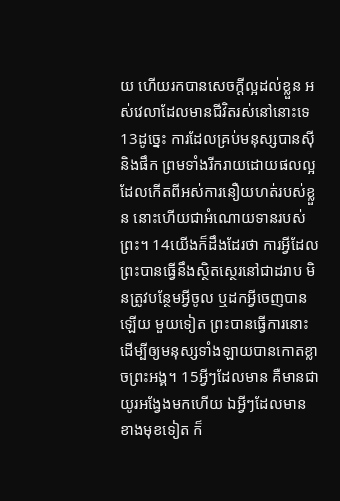យ ហើយរកបានសេចក្ដីល្អដល់ខ្លួន អស់វេលាដែលមានជីវិតរស់នៅនោះទេ 13ដូច្នេះ ការដែលគ្រប់មនុស្សបានស៊ី និងផឹក ព្រមទាំងរីករាយដោយផលល្អ ដែលកើតពីអស់ការនឿយហត់របស់ខ្លួន នោះហើយជាអំណោយទានរបស់ព្រះ។ 14យើងក៏ដឹងដែរថា ការអ្វីដែលព្រះបានធ្វើនឹងស្ថិតស្ថេរនៅជាដរាប មិនត្រូវបន្ថែមអ្វីចូល ឬដកអ្វីចេញបានឡើយ មួយទៀត ព្រះបានធ្វើការនោះ ដើម្បីឲ្យមនុស្សទាំងឡាយបានកោតខ្លាចព្រះអង្គ។ 15អ្វីៗដែលមាន គឺមានជាយូរអង្វែងមកហើយ ឯអ្វីៗដែលមានខាងមុខទៀត ក៏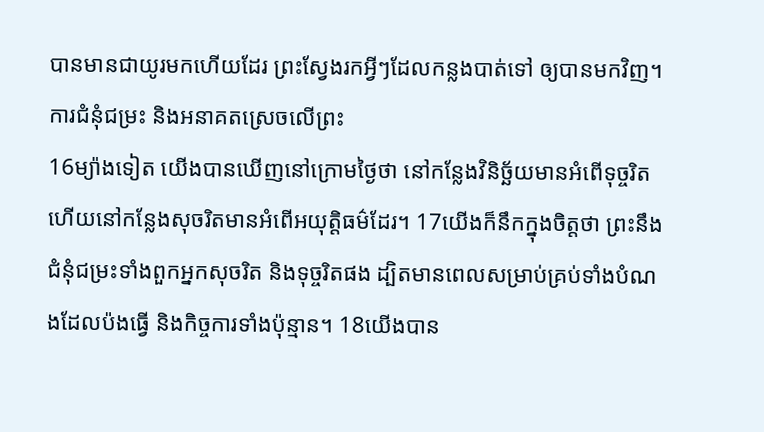បានមានជាយូរមកហើយដែរ ព្រះស្វែងរកអ្វីៗដែលកន្លងបាត់ទៅ ឲ្យបានមកវិញ។
ការជំនុំជម្រះ និងអនាគតស្រេចលើព្រះ
16ម្យ៉ាងទៀត យើងបានឃើញនៅក្រោមថ្ងៃថា នៅកន្លែងវិនិច្ឆ័យមានអំពើទុច្ចរិត ហើយនៅកន្លែងសុចរិតមានអំពើអយុត្តិធម៌ដែរ។ 17យើងក៏នឹកក្នុងចិត្តថា ព្រះនឹងជំនុំជម្រះទាំងពួកអ្នកសុចរិត និងទុច្ចរិតផង ដ្បិតមានពេលសម្រាប់គ្រប់ទាំងបំណងដែលប៉ងធ្វើ និងកិច្ចការទាំងប៉ុន្មាន។ 18យើងបាន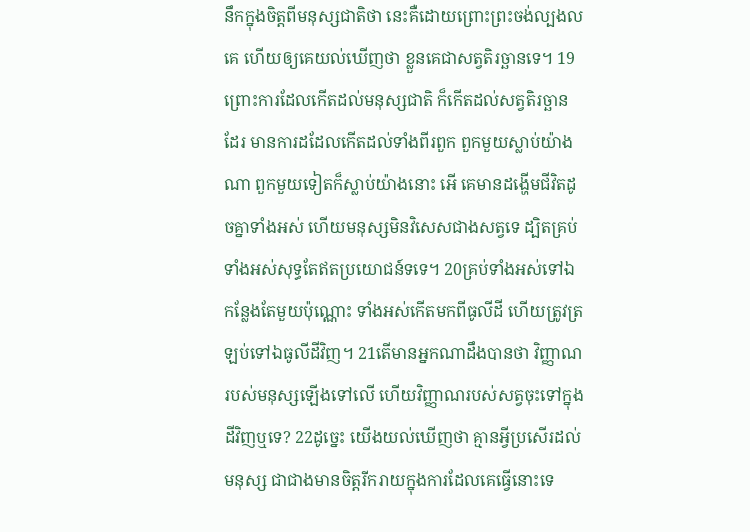នឹកក្នុងចិត្តពីមនុស្សជាតិថា នេះគឺដោយព្រោះព្រះចង់ល្បងលគេ ហើយឲ្យគេយល់ឃើញថា ខ្លួនគេជាសត្វតិរច្ឆានទេ។ 19ព្រោះការដែលកើតដល់មនុស្សជាតិ ក៏កើតដល់សត្វតិរច្ឆានដែរ មានការដដែលកើតដល់ទាំងពីរពួក ពួកមួយស្លាប់យ៉ាងណា ពួកមួយទៀតក៏ស្លាប់យ៉ាងនោះ អើ គេមានដង្ហើមជីវិតដូចគ្នាទាំងអស់ ហើយមនុស្សមិនវិសេសជាងសត្វទេ ដ្បិតគ្រប់ទាំងអស់សុទ្ធតែឥតប្រយោជន៍ទទេ។ 20គ្រប់ទាំងអស់ទៅឯកន្លែងតែមួយប៉ុណ្ណោះ ទាំងអស់កើតមកពីធូលីដី ហើយត្រូវត្រឡប់ទៅឯធូលីដីវិញ។ 21តើមានអ្នកណាដឹងបានថា វិញ្ញាណរបស់មនុស្សឡើងទៅលើ ហើយវិញ្ញាណរបស់សត្វចុះទៅក្នុងដីវិញឬទេ? 22ដូច្នេះ យើងយល់ឃើញថា គ្មានអ្វីប្រសើរដល់មនុស្ស ជាជាងមានចិត្តរីករាយក្នុងការដែលគេធ្វើនោះទេ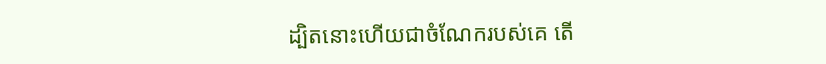ដ្បិតនោះហើយជាចំណែករបស់គេ តើ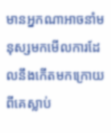មានអ្នកណាអាចនាំមនុស្សមកមើលការដែលនឹងកើតមកក្រោយពីគេស្លាប់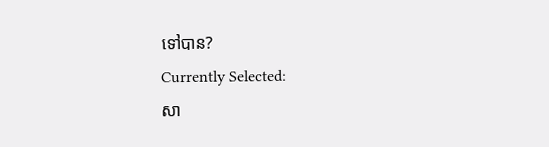ទៅបាន?
Currently Selected:
សា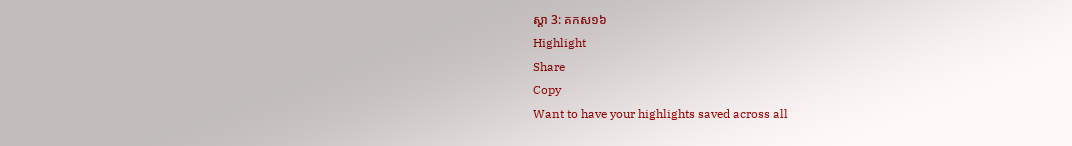ស្តា 3: គកស១៦
Highlight
Share
Copy
Want to have your highlights saved across all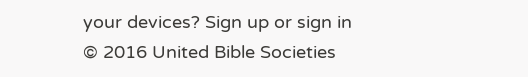your devices? Sign up or sign in
© 2016 United Bible Societies